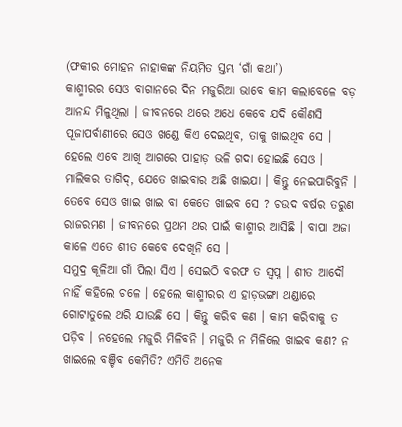(ଫକୀର ମୋହନ ନାହାକଙ୍କ ନିୟମିତ ସ୍ତମ୍ଭ ‘ଗାଁ କଥା’)
କାଶ୍ମୀରର ସେଓ ବାଗାନରେ ଦିନ ମଜୁରିଆ ଭାବେ କାମ କଲାବେଳେ ବଡ଼ ଆନନ୍ଦ ମିଳୁଥିଲା । ଜୀବନରେ ଥରେ ଅଧେ କେବେ ଯଦି କୌଣସି ପୂଜାପର୍ବାଣୀରେ ସେଓ ଖଣ୍ଡେ କିଏ ଦେଇଥିବ, ତାକୁ ଖାଇଥିବ ସେ । ହେଲେ ଏବେ ଆଖି ଆଗରେ ପାହାଡ଼ ଭଳି ଗଦା ହୋଇଛି ସେଓ । ମାଲିକର ତାଗିଦ୍, ଯେତେ ଖାଇବାର ଅଛି ଖାଇଯା । କିନ୍ତୁ ନେଇପାରିବୁନି । ତେବେ ସେଓ ଖାଇ ଖାଇ ବା କେତେ ଖାଇବ ସେ ? ଚଉଦ ବର୍ଷର ତରୁଣ ରାଜରମଣ । ଜୀବନରେ ପ୍ରଥମ ଥର ପାଇଁ କାଶ୍ମୀର ଆସିଛି । ବାପା ଅଜା କାଳେ ଏତେ ଶୀତ କେବେ ଦେଖିନି ସେ ।
ସମୁଦ୍ର କୂଳିଆ ଗାଁ ପିଲା ସିଏ । ସେଇଠି ବରଫ ତ ସ୍ୱପ୍ନ । ଶୀତ ଆଦୌ ନାହିଁ କହିଲେ ଚଳେ । ହେଲେ କାଶ୍ମୀରର ଏ ହାଡ଼ଭଙ୍ଗା ଥଣ୍ଡାରେ ଗୋଟାତୁଲେ ଥରି ଯାଉଛି ସେ । କିନ୍ତୁ କରିବ କଣ । କାମ କରିବାକୁ ତ ପଡ଼ିବ । ନହେଲେ ମଜୁରି ମିଳିବନି । ମଜୁରି ନ ମିଳିଲେ ଖାଇବ କଣ? ନ ଖାଇଲେ ବଞ୍ଚିବ କେମିତି? ଏମିତି ଅନେକ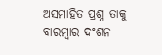ଅସମାହିତ ପ୍ରଶ୍ନ ତାକୁ ବାରମ୍ବାର ଦଂଶନ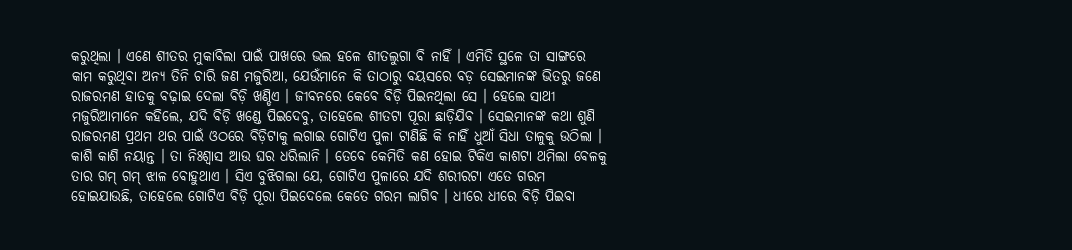କରୁଥିଲା । ଏଣେ ଶୀତର ମୁକାବିଲା ପାଇଁ ପାଖରେ ଭଲ ହଳେ ଶୀତଲୁଗା ବି ନାହିଁ । ଏମିତି ସ୍ଥଳେ ତା ସାଙ୍ଗରେ କାମ କରୁଥିବା ଅନ୍ୟ ତିନି ଚାରି ଜଣ ମଜୁରିଆ, ଯେଉଁମାନେ କି ତାଠାରୁ ବୟସରେ ବଡ଼ ସେଇମାନଙ୍କ ଭିତରୁ ଜଣେ ରାଜରମଣ ହାତକୁ ବଢ଼ାଇ ଦେଲା ବିଡ଼ି ଖଣ୍ଡିଏ । ଜୀବନରେ କେବେ ବିଡ଼ି ପିଇନଥିଲା ସେ । ହେଲେ ସାଥୀ ମଜୁରିଆମାନେ କହିଲେ, ଯଦି ବିଡ଼ି ଖଣ୍ଡେ ପିଇଦେବୁ, ତାହେଲେ ଶୀତଟା ପୂରା ଛାଡ଼ିଯିବ । ସେଇମାନଙ୍କ କଥା ଶୁଣି ରାଜରମଣ ପ୍ରଥମ ଥର ପାଇଁ ଓଠରେ ବିଡ଼ିଟାକୁ ଲଗାଇ ଗୋଟିଏ ପୁଳା ଟାଣିଛି କି ନାହିଁ ଧୁଆଁ ସିଧା ତାଳୁକୁ ଉଠିଲା । କାଶି କାଶି ନୟାନ୍ତ । ତା ନିଃଶ୍ୱାସ ଆଉ ଘର ଧରିଲାନି । ତେବେ କେମିତି କଣ ହୋଇ ଟିକିଏ କାଶଟା ଥମିଲା ବେଳକୁ ତାର ଗମ୍ ଗମ୍ ଝାଳ ବୋହୁଥାଏ । ସିଏ ବୁଝିଗଲା ଯେ, ଗୋଟିଏ ପୁଳାରେ ଯଦି ଶରୀରଟା ଏତେ ଗରମ ହୋଇଯାଉଛି, ତାହେଲେ ଗୋଟିଏ ବିଡ଼ି ପୂରା ପିଇଦେଲେ କେତେ ଗରମ ଲାଗିବ । ଧୀରେ ଧୀରେ ବିଡ଼ି ପିଇବା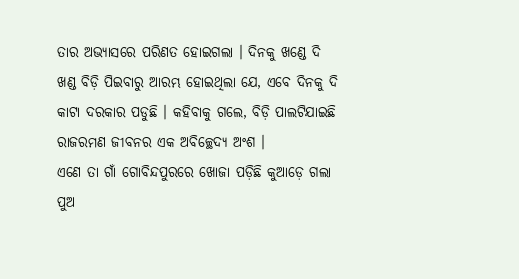ତାର ଅଭ୍ୟାସରେ ପରିଣତ ହୋଇଗଲା । ଦିନକୁ ଖଣ୍ଡେ ଦି ଖଣ୍ଡ ବିଡ଼ି ପିଇବାରୁ ଆରମ୍ଭ ହୋଇଥିଲା ଯେ, ଏବେ ଦିନକୁ ଦି କାଟା ଦରକାର ପଡୁଛି । କହିବାକୁ ଗଲେ, ବିଡ଼ି ପାଲଟିଯାଇଛି ରାଜରମଣ ଜୀବନର ଏକ ଅବିଚ୍ଛେଦ୍ୟ ଅଂଶ ।
ଏଣେ ତା ଗାଁ ଗୋବିନ୍ଦପୁରରେ ଖୋଜା ପଡ଼ିଛି କୁଆଡ଼େ ଗଲା ପୁଅ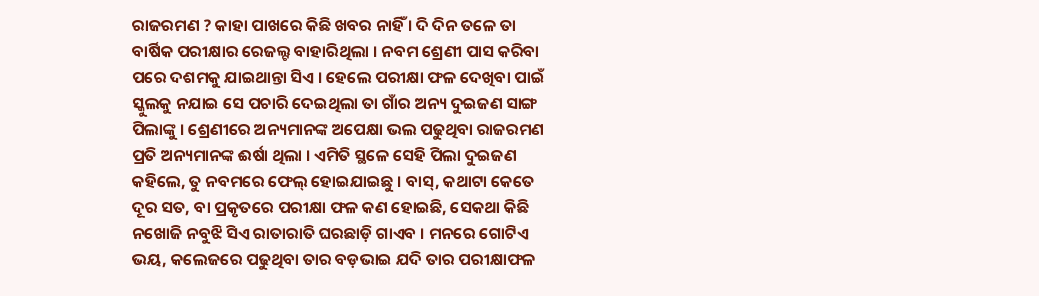ରାଜରମଣ ? କାହା ପାଖରେ କିଛି ଖବର ନାହିଁ । ଦି ଦିନ ତଳେ ତା ବାର୍ଷିକ ପରୀକ୍ଷାର ରେଜଲ୍ଟ ବାହାରିଥିଲା । ନବମ ଶ୍ରେଣୀ ପାସ କରିବା ପରେ ଦଶମକୁ ଯାଇଥାନ୍ତା ସିଏ । ହେଲେ ପରୀକ୍ଷା ଫଳ ଦେଖିବା ପାଇଁ ସ୍କୁଲକୁ ନଯାଇ ସେ ପଚାରି ଦେଇଥିଲା ତା ଗାଁର ଅନ୍ୟ ଦୁଇଜଣ ସାଙ୍ଗ ପିଲାଙ୍କୁ । ଶ୍ରେଣୀରେ ଅନ୍ୟମାନଙ୍କ ଅପେକ୍ଷା ଭଲ ପଢୁଥିବା ରାଜରମଣ ପ୍ରତି ଅନ୍ୟମାନଙ୍କ ଈର୍ଷା ଥିଲା । ଏମିତି ସ୍ଥଳେ ସେହି ପିଲା ଦୁଇଜଣ କହିଲେ, ତୁ ନବମରେ ଫେଲ୍ ହୋଇଯାଇଛୁ । ବାସ୍, କଥାଟା କେତେ ଦୂର ସତ, ବା ପ୍ରକୃତରେ ପରୀକ୍ଷା ଫଳ କଣ ହୋଇଛି, ସେକଥା କିଛି ନଖୋଜି ନବୁଝି ସିଏ ରାତାରାତି ଘରଛାଡ଼ି ଗାଏବ । ମନରେ ଗୋଟିଏ ଭୟ, କଲେଜରେ ପଢୁଥିବା ତାର ବଡ଼ଭାଇ ଯଦି ତାର ପରୀକ୍ଷାଫଳ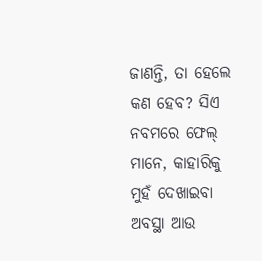ଜାଣନ୍ତି, ତା ହେଲେ କଣ ହେବ? ସିଏ ନବମରେ ଫେଲ୍ ମାନେ, କାହାରିକୁ ମୁହଁ ଦେଖାଇବା ଅବସ୍ଥା ଆଉ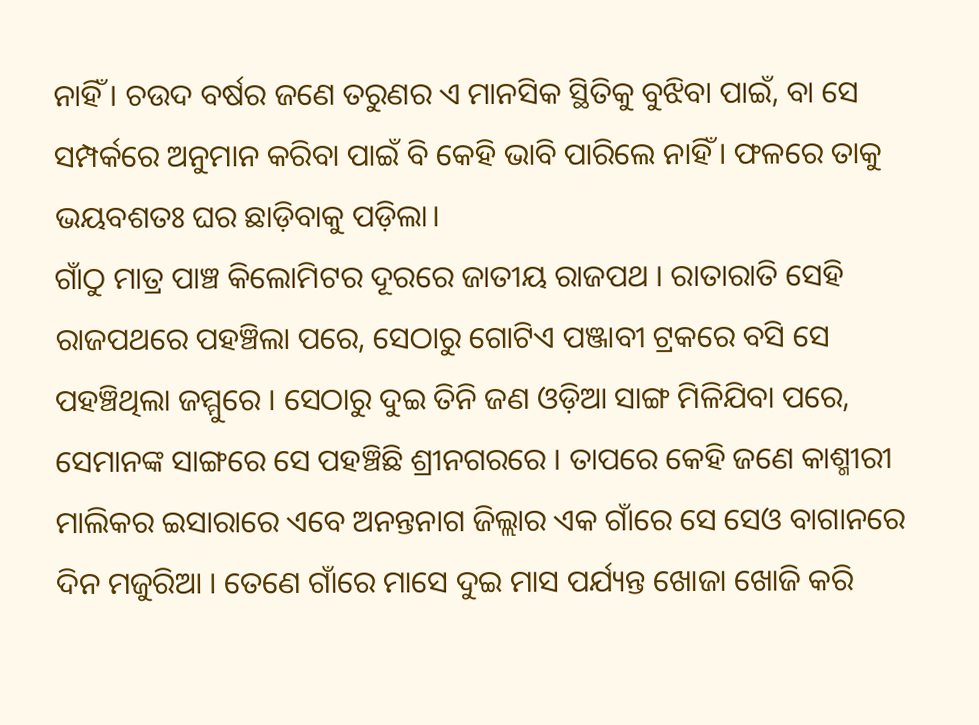ନାହିଁ । ଚଉଦ ବର୍ଷର ଜଣେ ତରୁଣର ଏ ମାନସିକ ସ୍ଥିତିକୁ ବୁଝିବା ପାଇଁ, ବା ସେ ସମ୍ପର୍କରେ ଅନୁମାନ କରିବା ପାଇଁ ବି କେହି ଭାବି ପାରିଲେ ନାହିଁ । ଫଳରେ ତାକୁ ଭୟବଶତଃ ଘର ଛାଡ଼ିବାକୁ ପଡ଼ିଲା।
ଗାଁଠୁ ମାତ୍ର ପାଞ୍ଚ କିଲୋମିଟର ଦୂରରେ ଜାତୀୟ ରାଜପଥ । ରାତାରାତି ସେହି ରାଜପଥରେ ପହଞ୍ଚିଲା ପରେ, ସେଠାରୁ ଗୋଟିଏ ପଞ୍ଜାବୀ ଟ୍ରକରେ ବସି ସେ ପହଞ୍ଚିଥିଲା ଜମ୍ମୁରେ । ସେଠାରୁ ଦୁଇ ତିନି ଜଣ ଓଡ଼ିଆ ସାଙ୍ଗ ମିଳିଯିବା ପରେ, ସେମାନଙ୍କ ସାଙ୍ଗରେ ସେ ପହଞ୍ଚିଛି ଶ୍ରୀନଗରରେ । ତାପରେ କେହି ଜଣେ କାଶ୍ମୀରୀ ମାଲିକର ଇସାରାରେ ଏବେ ଅନନ୍ତନାଗ ଜିଲ୍ଲାର ଏକ ଗାଁରେ ସେ ସେଓ ବାଗାନରେ ଦିନ ମଜୁରିଆ । ତେଣେ ଗାଁରେ ମାସେ ଦୁଇ ମାସ ପର୍ଯ୍ୟନ୍ତ ଖୋଜା ଖୋଜି କରି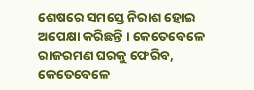ଶେଷରେ ସମସ୍ତେ ନିରାଶ ହୋଇ ଅପେକ୍ଷା କରିଛନ୍ତି । କେତେବେଳେ ରାଜରମଣ ଘରକୁ ଫେରିବ, କେତେବେଳେ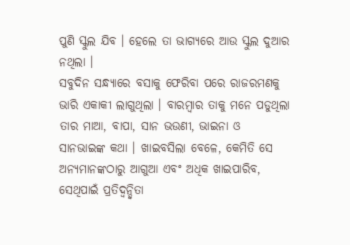ପୁଣି ସ୍କୁଲ ଯିବ । ହେଲେ ତା ଭାଗ୍ୟରେ ଆଉ ସ୍କୁଲ ଦୁଆର ନଥିଲା ।
ସବୁଦିନ ସନ୍ଧ୍ୟାରେ ବସାକୁ ଫେରିବା ପରେ ରାଜରମଣକୁ ଭାରି ଏକାକୀ ଲାଗୁଥିଲା । ବାରମ୍ବାର ତାକୁ ମନେ ପଡୁଥିଲା ତାର ମାଆ, ବାପା, ସାନ ଭଉଣୀ, ଭାଇନା ଓ ସାନଭାଇଙ୍କ କଥା । ଖାଇବସିଲା ବେଳେ, କେମିତି ସେ ଅନ୍ୟମାନଙ୍କଠାରୁ ଆଗୁଆ ଏବଂ ଅଧିକ ଖାଇପାରିବ, ସେଥିପାଇଁ ପ୍ରତିଦ୍ୱନ୍ଦ୍ୱିତା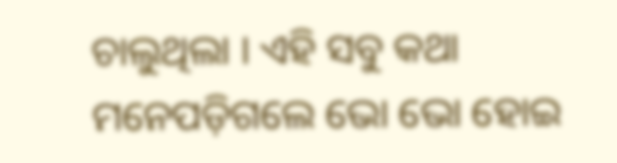ଚାଲୁଥିଲା । ଏହି ସବୁ କଥା ମନେପଡ଼ିଗଲେ ଭୋ ଭୋ ହୋଇ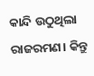କାନ୍ଦି ଉଠୁଥିଲା ରାଜରମଣ। କିନ୍ତୁ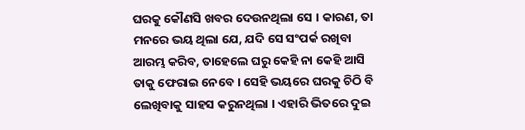ଘରକୁ କୌଣସି ଖବର ଦେଉନଥିଲା ସେ । କାରଣ, ତା ମନରେ ଭୟ ଥିଲା ଯେ, ଯଦି ସେ ସଂପର୍କ ରଖିବା ଆରମ୍ଭ କରିବ, ତାହେଲେ ଘରୁ କେହି ନା କେହି ଆସି ତାକୁ ଫେରାଇ ନେବେ । ସେହି ଭୟରେ ଘରକୁ ଚିଠି ବି ଲେଖିବାକୁ ସାହସ କରୁନଥିଲା । ଏହାରି ଭିତରେ ଦୁଇ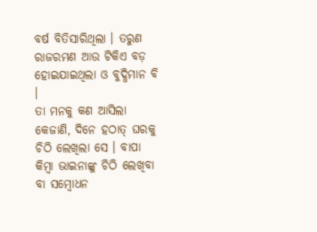ବର୍ଷ ବିତିସାରିଥିଲା । ତରୁଣ ରାଜରମଣ ଆଉ ଟିକିଏ ବଡ଼ ହୋଇଯାଇଥିଲା ଓ ବୁଦ୍ଧିମାନ ବି ।
ତା ମନକୁ କଣ ଆସିଲା କେଜାଣି, ଦିନେ ହଠାତ୍ ଘରକୁ ଚିଠି ଲେଖିଲା ସେ । ବାପା କିମ୍ବା ଭାଇନାଙ୍କୁ ଚିଠି ଲେଖିବା ବା ସମ୍ବୋଧନ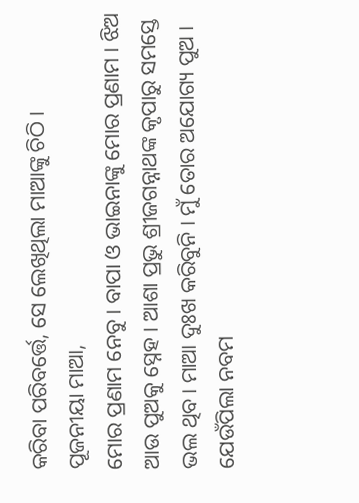କରିବା ପରିବର୍ତ୍ତେ, ସେ ଲେଖିଥିଲା ମାଆଙ୍କୁ ଚିଠି ।
ପୂଜନୀୟା ମାଆ,
ମୋର ପ୍ରଣାମ ନେବୁ । ବାପା ଓ ଭାଇନାଙ୍କୁ ମୋର ପ୍ରଣାମ । ଝିଅ ଆଉ ପୁଅକୁ ସ୍ନେହ । ଆଶା ପ୍ରଭୁ ଶ୍ରୀଜଗନ୍ନାଥଙ୍କ କୃପାରୁ ସମସ୍ତେ ଭଲ ଥିବ। ମାଆ ଦୁଃଖ କରିବୁନି । ମୁଁ ତୋର ଅଯୋଗ୍ୟ ପୁଅ । ଯେଉଁପିଲା ନବମ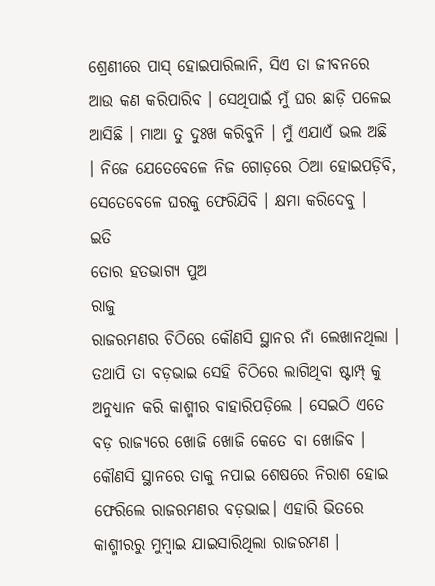ଶ୍ରେଣୀରେ ପାସ୍ ହୋଇପାରିଲାନି, ସିଏ ତା ଜୀବନରେ ଆଉ କଣ କରିପାରିବ । ସେଥିପାଇଁ ମୁଁ ଘର ଛାଡ଼ି ପଳେଇ ଆସିଛି । ମାଆ ତୁ ଦୁଃଖ କରିବୁନି । ମୁଁ ଏଯାଏଁ ଭଲ ଅଛି । ନିଜେ ଯେତେବେଳେ ନିଜ ଗୋଡ଼ରେ ଠିଆ ହୋଇପଡ଼ିବି, ସେତେବେଳେ ଘରକୁ ଫେରିଯିବି । କ୍ଷମା କରିଦେବୁ ।
ଇତି
ତୋର ହତଭାଗ୍ୟ ପୁଅ
ରାଜୁ
ରାଜରମଣର ଚିଠିରେ କୌଣସି ସ୍ଥାନର ନାଁ ଲେଖାନଥିଲା । ତଥାପି ତା ବଡ଼ଭାଇ ସେହି ଚିଠିରେ ଲାଗିଥିବା ଷ୍ଟାମ୍ପ୍ କୁ ଅନୁଧ୍ୟାନ କରି କାଶ୍ମୀର ବାହାରିପଡ଼ିଲେ । ସେଇଠି ଏତେ ବଡ଼ ରାଜ୍ୟରେ ଖୋଜି ଖୋଜି କେତେ ବା ଖୋଜିବ । କୌଣସି ସ୍ଥାନରେ ତାକୁ ନପାଇ ଶେଷରେ ନିରାଶ ହୋଇ ଫେରିଲେ ରାଜରମଣର ବଡ଼ଭାଇ। ଏହାରି ଭିତରେ କାଶ୍ମୀରରୁ ମୁମ୍ବାଇ ଯାଇସାରିଥିଲା ରାଜରମଣ ।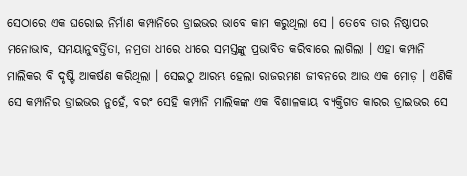ସେଠାରେ ଏକ ଘରୋଇ ନିର୍ମାଣ କମ୍ପାନିରେ ଡ୍ରାଇଭର ଭାବେ କାମ କରୁଥିଲା ସେ । ତେବେ ତାର ନିଷ୍ଠାପର ମନୋଭାବ, ସମୟାନୁବର୍ତ୍ତିତା, ନମ୍ରତା ଧୀରେ ଧୀରେ ସମସ୍ତଙ୍କୁ ପ୍ରଭାବିତ କରିବାରେ ଲାଗିଲା । ଏହା କମ୍ପାନି ମାଲିକର ବି ଦୃଷ୍ଟି ଆକର୍ଷଣ କରିଥିଲା । ସେଇଠୁ ଆରମ୍ଭ ହେଲା ରାଜରମଣ ଜୀବନରେ ଆଉ ଏକ ମୋଡ଼ । ଏଣିକି ସେ କମ୍ପାନିର ଡ୍ରାଇଭର ନୁହେଁ, ବରଂ ସେହି କମ୍ପାନି ମାଲିକଙ୍କ ଏକ ବିଶାଳକାୟ ବ୍ୟକ୍ତିଗତ କାରର ଡ୍ରାଇଭର ସେ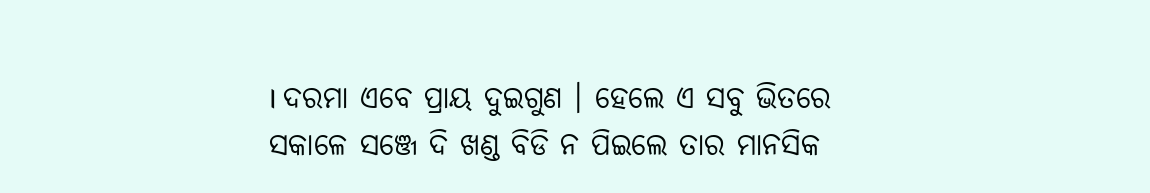। ଦରମା ଏବେ ପ୍ରାୟ ଦୁଇଗୁଣ । ହେଲେ ଏ ସବୁ ଭିତରେ ସକାଳେ ସଞ୍ଜେ ଦି ଖଣ୍ଡ ବିଡି ନ ପିଇଲେ ତାର ମାନସିକ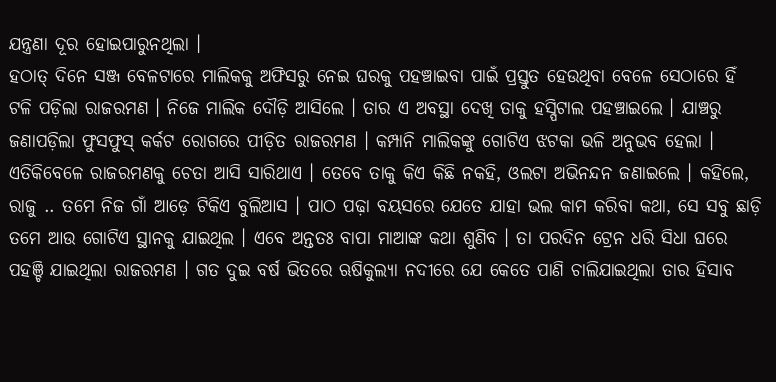ଯନ୍ତ୍ରଣା ଦୂର ହୋଇପାରୁନଥିଲା ।
ହଠାତ୍ ଦିନେ ସଞ୍ଜ ବେଳଟାରେ ମାଲିକକୁ ଅଫିସରୁ ନେଇ ଘରକୁ ପହଞ୍ଚାଇବା ପାଇଁ ପ୍ରସ୍ତୁତ ହେଉଥିବା ବେଳେ ସେଠାରେ ହିଁ ଟଳି ପଡ଼ିଲା ରାଜରମଣ । ନିଜେ ମାଲିକ ଦୌଡ଼ି ଆସିଲେ । ତାର ଏ ଅବସ୍ଥା ଦେଖି ତାକୁ ହସ୍ପିଟାଲ ପହଞ୍ଚାଇଲେ । ଯାଞ୍ଚରୁ ଜଣାପଡ଼ିଲା ଫୁସଫୁସ୍ କର୍କଟ ରୋଗରେ ପୀଡ଼ିତ ରାଜରମଣ । କମ୍ପାନି ମାଲିକଙ୍କୁ ଗୋଟିଏ ଝଟକା ଭଳି ଅନୁଭବ ହେଲା । ଏତିକିବେଳେ ରାଜରମଣକୁ ଚେତା ଆସି ସାରିଥାଏ । ତେବେ ତାକୁ କିଏ କିଛି ନକହି, ଓଲଟା ଅଭିନନ୍ଦନ ଜଣାଇଲେ । କହିଲେ, ରାଜୁ .. ତମେ ନିଜ ଗାଁ ଆଡ଼େ ଟିକିଏ ବୁଲିଆସ । ପାଠ ପଢ଼ା ବୟସରେ ଯେତେ ଯାହା ଭଲ କାମ କରିବା କଥା, ସେ ସବୁ ଛାଡ଼ି ତମେ ଆଉ ଗୋଟିଏ ସ୍ଥାନକୁ ଯାଇଥିଲ । ଏବେ ଅନ୍ତତଃ ବାପା ମାଆଙ୍କ କଥା ଶୁଣିବ । ତା ପରଦିନ ଟ୍ରେନ ଧରି ସିଧା ଘରେ ପହଞ୍ଚି ଯାଇଥିଲା ରାଜରମଣ । ଗତ ଦୁଇ ବର୍ଷ ଭିତରେ ଋଷିକୁଲ୍ୟା ନଦୀରେ ଯେ କେତେ ପାଣି ଚାଲିଯାଇଥିଲା ତାର ହିସାବ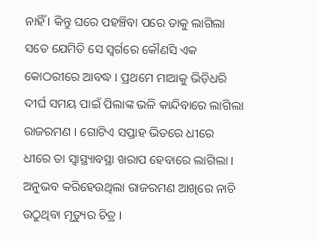ନାହିଁ । କିନ୍ତୁ ଘରେ ପହଞ୍ଚିବା ପରେ ତାକୁ ଲାଗିଲା ସତେ ଯେମିତି ସେ ସ୍ୱର୍ଗରେ କୌଣସି ଏକ କୋଠରୀରେ ଆବଦ୍ଧ । ପ୍ରଥମେ ମାଆକୁ ଭିଡ଼ିଧରି ଦୀର୍ଘ ସମୟ ପାଇଁ ପିଲାଙ୍କ ଭଳି କାନ୍ଦିବାରେ ଲାଗିଲା ରାଜରମଣ । ଗୋଟିଏ ସପ୍ତାହ ଭିତରେ ଧୀରେ ଧୀରେ ତା ସ୍ୱାସ୍ଥ୍ୟାବସ୍ଥା ଖରାପ ହେବାରେ ଲାଗିଲା । ଅନୁଭବ କରିହେଉଥିଲା ରାଜରମଣ ଆଖିରେ ନାଚି ଉଠୁଥିବା ମୃତ୍ୟୁର ଚିତ୍ର ।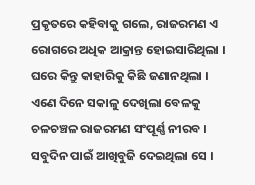ପ୍ରକୃତରେ କହିବାକୁ ଗଲେ, ରାଜରମଣ ଏ ରୋଗରେ ଅଧିକ ଆକ୍ରାନ୍ତ ହୋଇସାରିଥିଲା । ଘରେ କିନ୍ତୁ କାହାରିକୁ କିଛି ଜଣାନଥିଲା । ଏଣେ ଦିନେ ସକାଳୁ ଦେଖିଲା ବେଳକୁ ଚଳଚଞ୍ଚଳ ରାଜରମଣ ସଂପୂର୍ଣ୍ଣ ନୀରବ । ସବୁଦିନ ପାଇଁ ଆଖିବୁଜି ଦେଇଥିଲା ସେ ।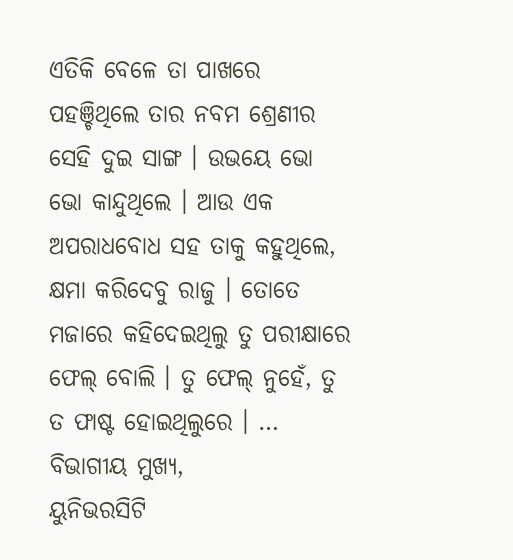ଏତିକି ବେଳେ ତା ପାଖରେ ପହଞ୍ଚିଥିଲେ ତାର ନବମ ଶ୍ରେଣୀର ସେହି ଦୁଇ ସାଙ୍ଗ । ଉଭୟେ ଭୋ ଭୋ କାନ୍ଦୁଥିଲେ । ଆଉ ଏକ ଅପରାଧବୋଧ ସହ ତାକୁ କହୁଥିଲେ, କ୍ଷମା କରିଦେବୁ ରାଜୁ । ତୋତେ ମଜାରେ କହିଦେଇଥିଲୁ ତୁ ପରୀକ୍ଷାରେ ଫେଲ୍ ବୋଲି । ତୁ ଫେଲ୍ ନୁହେଁ, ତୁ ତ ଫାଷ୍ଟ ହୋଇଥିଲୁରେ । …
ବିଭାଗୀୟ ମୁଖ୍ୟ,
ୟୁନିଭରସିଟି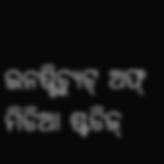ଇନଷ୍ଟିଚ୍ୟୁଟ୍ ଅଫ୍ ମିଡିଆ ଷ୍ଟଡିଜ୍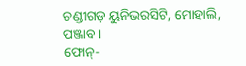ଚଣ୍ଡୀଗଡ଼ ୟୁନିଭରସିଟି, ମୋହାଲି, ପଞ୍ଜାବ ।
ଫୋନ୍-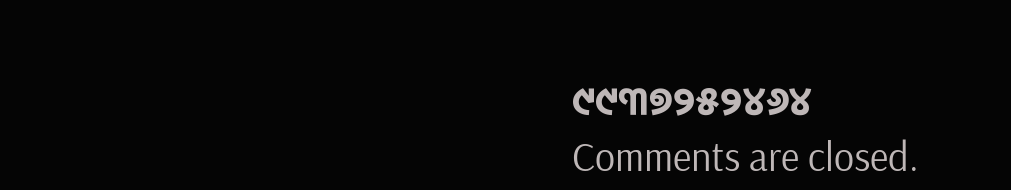୯୯୩୭୨୫୨୪୬୪
Comments are closed.